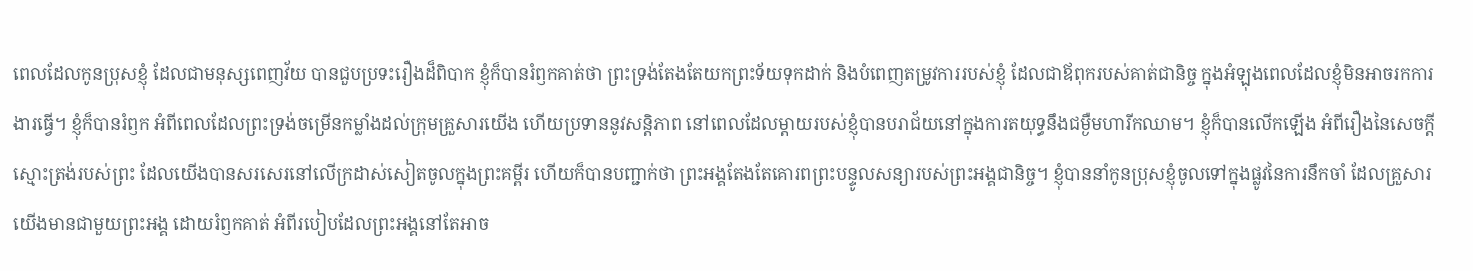ពេលដែលកូនប្រុសខ្ញុំ ដែលជាមនុស្សពេញវ័យ បានជួបប្រទះរឿងដ៏ពិបាក ខ្ញុំក៏បានរំឭកគាត់ថា ព្រះទ្រង់តែងតែយកព្រះទ័យទុកដាក់ និងបំពេញតម្រូវការរបស់ខ្ញុំ ដែលជាឪពុករបស់គាត់ជានិច្ច ក្នុងអំឡុងពេលដែលខ្ញុំមិនអាចរកការងារធ្វើ។ ខ្ញុំក៏បានរំឭក អំពីពេលដែលព្រះទ្រង់ចម្រើនកម្លាំងដល់ក្រុមគ្រួសារយើង ហើយប្រទាននូវសន្តិភាព នៅពេលដែលម្តាយរបស់ខ្ញុំបានបរាជ័យនៅក្នុងការតយុទ្ធនឹងជម្ងឺមហារីកឈាម។ ខ្ញុំក៏បានលើកឡើង អំពីរឿងនៃសេចក្តីស្មោះត្រង់របស់ព្រះ ដែលយើងបានសរសេរនៅលើក្រដាស់សៀតចូលក្នុងព្រះគម្ពីរ ហើយក៏បានបញ្ជាក់ថា ព្រះអង្គតែងតែគោរពព្រះបន្ទូលសន្យារបស់ព្រះអង្គជានិច្ច។ ខ្ញុំបាននាំកូនប្រុសខ្ញុំចូលទៅក្នុងផ្លូវនៃការនឹកចាំ ដែលគ្រួសារយើងមានជាមួយព្រះអង្គ ដោយរំឭកគាត់ អំពីរបៀបដែលព្រះអង្គនៅតែអាច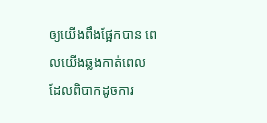ឲ្យយើងពឹងផ្អែកបាន ពេលយើងឆ្លងកាត់ពេល ដែលពិបាកដូចការ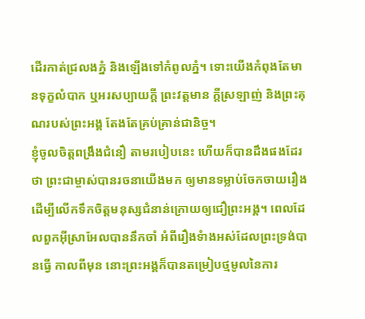ដើរកាត់ជ្រលងភ្នំ និងឡើងទៅកំពូលភ្នំ។ ទោះយើងកំពុងតែមានទុក្ខលំបាក ឬអរសប្បាយក្តី ព្រះវត្តមាន ក្តីស្រឡាញ់ និងព្រះគុណរបស់ព្រះអង្គ តែងតែគ្រប់គ្រាន់ជានិច្ច។
ខ្ញុំចូលចិត្តពង្រឹងជំនឿ តាមរបៀបនេះ ហើយក៏បានដឹងផងដែរថា ព្រះជាម្ចាស់បានរចនាយើងមក ឲ្យមានទម្លាប់ចែកចាយរឿង ដើម្បីលើកទឹកចិត្តមនុស្សជំនាន់ក្រោយឲ្យជឿព្រះអង្គ។ ពេលដែលពួកអ៊ីស្រាអែលបាននឹកចាំ អំពីរឿងទំាងអស់ដែលព្រះទ្រង់បានធ្វើ កាលពីមុន នោះព្រះអង្គក៏បានតម្រៀបថ្មមូលនៃការ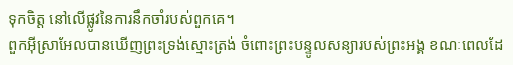ទុកចិត្ត នៅលើផ្លូវនៃការនឹកចាំរបស់ពួកគេ។
ពួកអ៊ីស្រាអែលបានឃើញព្រះទ្រង់ស្មោះត្រង់ ចំពោះព្រះបន្ទូលសន្យារបស់ព្រះអង្គ ខណៈពេលដែ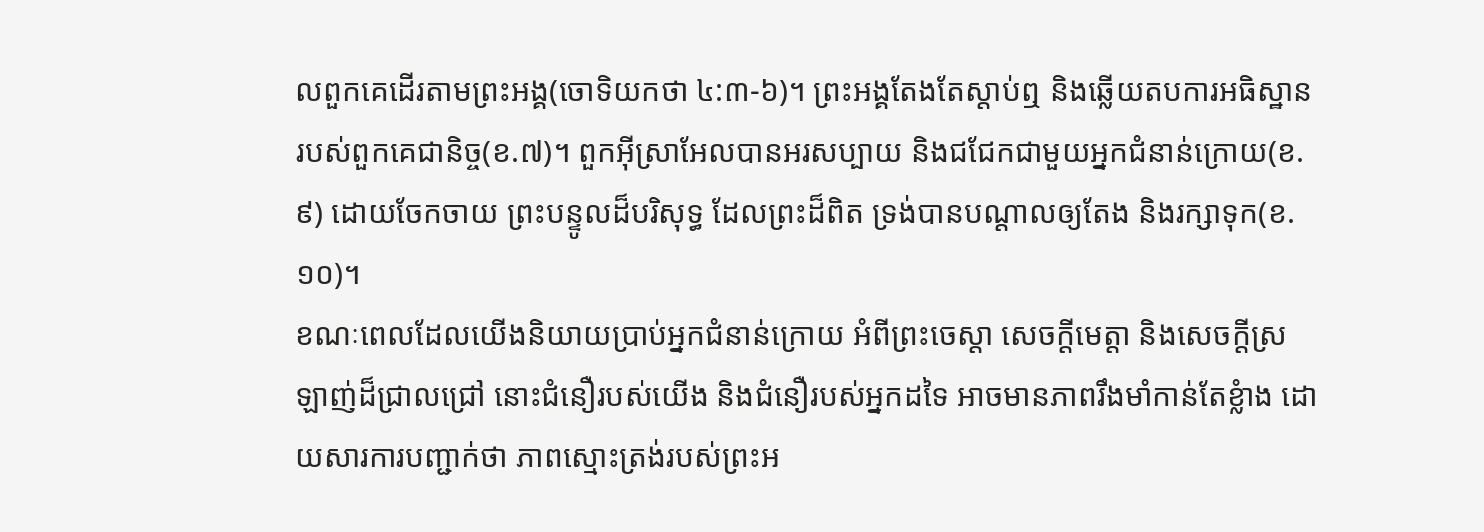លពួកគេដើរតាមព្រះអង្គ(ចោទិយកថា ៤:៣-៦)។ ព្រះអង្គតែងតែស្តាប់ឮ និងឆ្លើយតបការអធិស្ឋានរបស់ពួកគេជានិច្ច(ខ.៧)។ ពួកអ៊ីស្រាអែលបានអរសប្បាយ និងជជែកជាមួយអ្នកជំនាន់ក្រោយ(ខ.៩) ដោយចែកចាយ ព្រះបន្ទូលដ៏បរិសុទ្ធ ដែលព្រះដ៏ពិត ទ្រង់បានបណ្តាលឲ្យតែង និងរក្សាទុក(ខ.១០)។
ខណៈពេលដែលយើងនិយាយប្រាប់អ្នកជំនាន់ក្រោយ អំពីព្រះចេស្តា សេចក្តីមេត្តា និងសេចក្តីស្រឡាញ់ដ៏ជ្រាលជ្រៅ នោះជំនឿរបស់យើង និងជំនឿរបស់អ្នកដទៃ អាចមានភាពរឹងមាំកាន់តែខ្លំាង ដោយសារការបញ្ជាក់ថា ភាពស្មោះត្រង់របស់ព្រះអ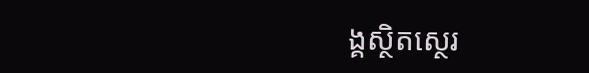ង្គស្ថិតស្ថេរ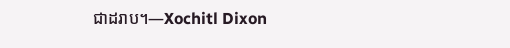ជាដរាប។—Xochitl Dixon